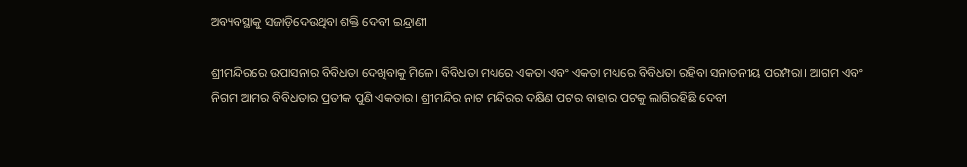ଅବ୍ୟବସ୍ଥାକୁ ସଜାଡ଼ିଦେଉଥିବା ଶକ୍ତି ଦେବୀ ଇନ୍ଦ୍ରାଣୀ

ଶ୍ରୀମନ୍ଦିରରେ ଉପାସନାର ବିବିଧତା ଦେଖିବାକୁ ମିଳେ। ବିବିଧତା ମଧ୍ୟରେ ଏକତା ଏବଂ ଏକତା ମଧ୍ୟରେ ବିବିଧତା ରହିବା ସନାତନୀୟ ପରମ୍ପରା। ଆଗମ ଏବଂ ନିଗମ ଆମର ବିବିଧତାର ପ୍ରତୀକ ପୁଣି ଏକତାର। ଶ୍ରୀମନ୍ଦିର ନାଟ ମନ୍ଦିରର ଦକ୍ଷିଣ ପଟର ବାହାର ପଟକୁ ଲାଗିରହିଛି ଦେବୀ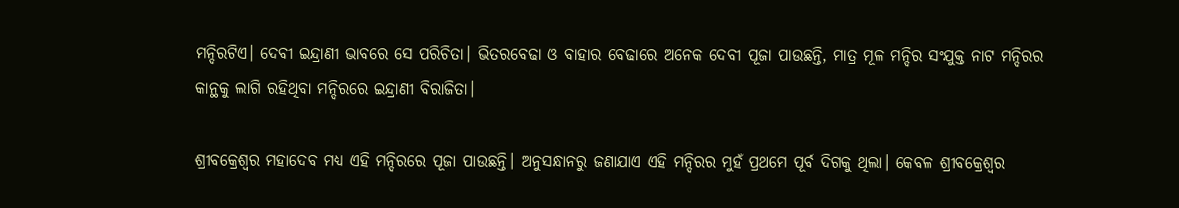ମନ୍ଦିରଟିଏ। ଦେବୀ ଇନ୍ଦ୍ରାଣୀ ଭାବରେ ସେ ପରିଚିତା। ଭିତରବେଢା ଓ ବାହାର ବେଢାରେ ଅନେକ ଦେବୀ ପୂଜା ପାଉଛନ୍ତି, ମାତ୍ର ମୂଳ ମନ୍ଦିର ସଂଯୁକ୍ତ ନାଟ ମନ୍ଦିରର କାନ୍ଥକୁ ଲାଗି ରହିଥିବା ମନ୍ଦିରରେ ଇନ୍ଦ୍ରାଣୀ ବିରାଜିତା।

ଶ୍ରୀବକ୍ରେଶ୍ୱର ମହାଦେବ ମଧ୍ୟ ଏହି ମନ୍ଦିରରେ ପୂଜା ପାଉଛନ୍ତି। ଅନୁସନ୍ଧାନରୁ ଜଣାଯାଏ ଏହି ମନ୍ଦିରର ମୁହଁ ପ୍ରଥମେ ପୂର୍ବ ଦିଗକୁ ଥିଲା। କେବଳ ଶ୍ରୀବକ୍ରେଶ୍ୱର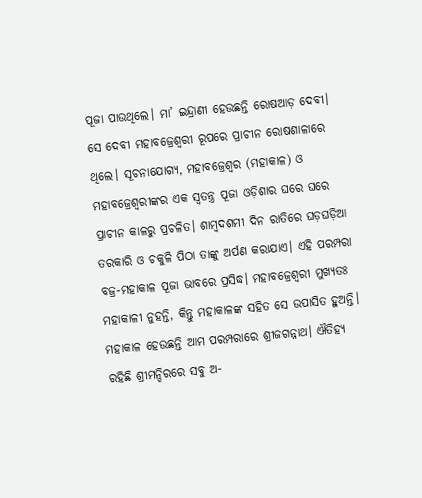ପୂଜା ପାଉଥିଲେ। ମା’ ଇନ୍ଦ୍ରାଣୀ ହେଉଛନ୍ତି ରୋଷଆଡ଼ ଦେବୀ। ସେ ଦେବୀ ମହାବଜ୍ରେଶ୍ୱରୀ ରୂପରେ ପ୍ରାଚୀନ ରୋଷଶାଳାରେ ଥିଲେ। ସୂଚନାଯୋଗ୍ୟ, ମହାବଜ୍ରେଶ୍ୱର (ମହାକାଳ) ଓ ମହାବଜ୍ରେଶ୍ୱରୀଙ୍କର ଏକ ସ୍ବତନ୍ତ୍ର ପୂଜା ଓଡ଼ିଶାର ଘରେ ଘରେ ପ୍ରାଚୀନ କାଳରୁ ପ୍ରଚଳିତ। ଶାମ୍ବଦଶମୀ ଦିନ ରାତିରେ ଘଡ଼ଘଡ଼ିଆ ତରକାରି ଓ ଚକୁଳି ପିଠା ତାଙ୍କୁ ଅର୍ପଣ କରାଯାଏ। ଏହି ପରମ୍ପରା ବଜ୍ର-ମହାକାଳ ପୂଜା ଭାବରେ ପ୍ରସିଦ୍ଧ। ମହାବଜ୍ରେଶ୍ୱରୀ ମୁଖ୍ୟତଃ ମହାକାଳୀ ନୁହନ୍ତି, କିନ୍ତୁ ମହାକାଳଙ୍କ ସହିତ ସେ ଉପାସିତ ହୁଅନ୍ତି। ମହାକାଳ ହେଉଛନ୍ତି ଆମ ପରମ୍ପରାରେ ଶ୍ରୀଜଗନ୍ନାଥ। ଐତିହ୍ୟ ରହିଛି ଶ୍ରୀମନ୍ଦିରରେ ସବୁ ଅ-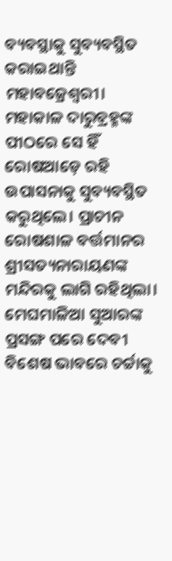ବ୍ୟବସ୍ଥାକୁ ସୁବ୍ୟବସ୍ଥିତ କରାଇଥାନ୍ତି ମହାବଜ୍ରେଶ୍ୱରୀ। ମହାକାଳ ଦାରୁବ୍ରହ୍ମଙ୍କ ପୀଠରେ ସେ ହିଁ ରୋଷଆଡ଼େ ରହି ଉପାସନାକୁ ସୁବ୍ୟବସ୍ଥିତ କରୁଥିଲେ। ପ୍ରାଚୀନ ରୋଷଶାଳ ବର୍ତ୍ତମାନର ଶ୍ରୀସତ୍ୟନାରାୟଣଙ୍କ ମନ୍ଦିରକୁ ଲାଗି ରହିଥିଲା। ମେଘମାଳିଆ ସୁଆରଙ୍କ ପ୍ରସଙ୍ଗ ପରେ ଦେବୀ ବିଶେଷ ଭାବରେ ଚର୍ଚ୍ଚାକୁ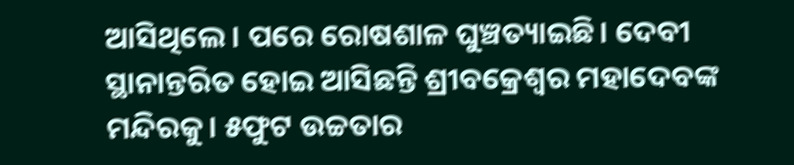ଆସିଥିଲେ। ପରେ ରୋଷଶାଳ ଘୁଞ୍ଚତ୍ୟାଇଛି। ଦେବୀ ସ୍ଥାନାନ୍ତରିତ ହୋଇ ଆସିଛନ୍ତି ଶ୍ରୀବକ୍ରେଶ୍ୱର ମହାଦେବଙ୍କ ମନ୍ଦିରକୁ। ୫ଫୁଟ ଉଚ୍ଚତାର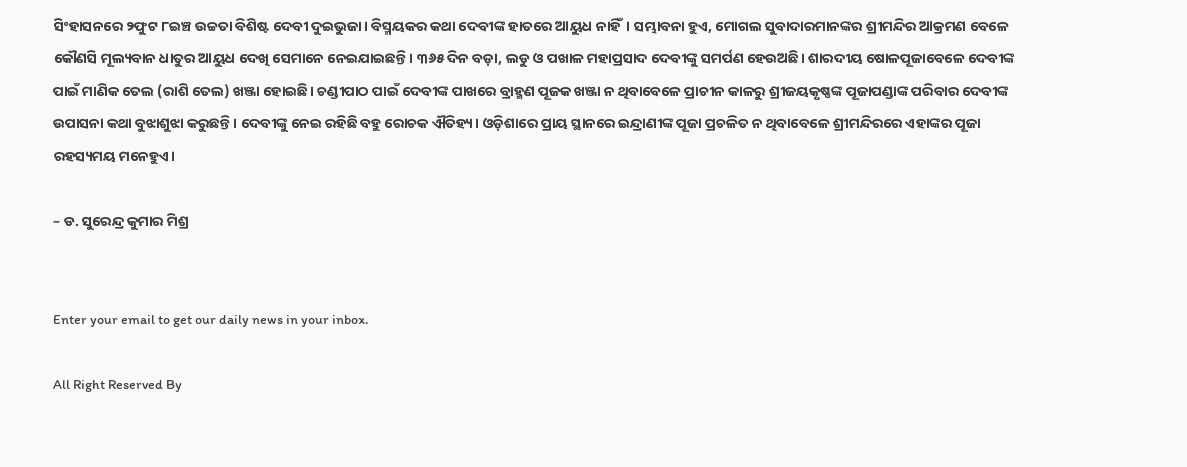ସିଂହାସନରେ ୨ଫୁଟ ୮ଇଞ୍ଚ ଉଚ୍ଚତା ବିଶିଷ୍ଟ ଦେବୀ ଦୁଇଭୁଜା। ବିସ୍ମୟକର କଥା ଦେବୀଙ୍କ ହାତରେ ଆୟୁଧ ନାହିଁ। ସମ୍ଭାବନା ହୁଏ, ମୋଗଲ ସୁବାଦାରମାନଙ୍କର ଶ୍ରୀମନ୍ଦିର ଆକ୍ରମଣ ବେଳେ କୌଣସି ମୂଲ୍ୟବାନ ଧାତୁର ଆୟୁଧ ଦେଖି ସେମାନେ ନେଇଯାଇଛନ୍ତି। ୩୬୫ ଦିନ ବଡ଼ା, ଲଡୁ ଓ ପଖାଳ ମହାପ୍ରସାଦ ଦେବୀଙ୍କୁ ସମର୍ପଣ ହେଉଅଛି। ଶାରଦୀୟ ଷୋଳପୂଜାବେଳେ ଦେବୀଙ୍କ ପାଇଁ ମାଣିକ ତେଲ (ରାଶି ତେଲ) ଖଞ୍ଜା ହୋଇଛି। ଚଣ୍ଡୀପାଠ ପାଇଁ ଦେବୀଙ୍କ ପାଖରେ ବ୍ରାହ୍ମଣ ପୂଜକ ଖଞ୍ଜା ନ ଥିବାବେଳେ ପ୍ରାଚୀନ କାଳରୁ ଶ୍ରୀଜୟକୃଷ୍ଣଙ୍କ ପୂଜାପଣ୍ଡାଙ୍କ ପରିବାର ଦେବୀଙ୍କ ଉପାସନା କଥା ବୁଝାଶୁଝା କରୁଛନ୍ତି। ଦେବୀଙ୍କୁ ନେଇ ରହିଛି ବହୁ ରୋଚକ ଐତିହ୍ୟ। ଓଡ଼ିଶାରେ ପ୍ରାୟ ସ୍ଥାନରେ ଇନ୍ଦ୍ରାଣୀଙ୍କ ପୂଜା ପ୍ରଚଳିତ ନ ଥିବାବେଳେ ଶ୍ରୀମନ୍ଦିରରେ ଏହାଙ୍କର ପୂଜା ରହସ୍ୟମୟ ମନେହୁଏ।

– ଡ. ସୁରେନ୍ଦ୍ର କୁମାର ମିଶ୍ର


Enter your email to get our daily news in your inbox.

All Right Reserved By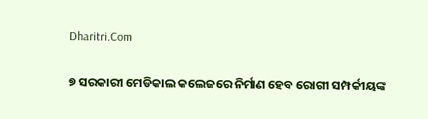Dharitri.Com

୭ ସରକାରୀ ମେଡିକାଲ କଲେଜରେ ନିର୍ମାଣ ହେବ ରୋଗୀ ସମ୍ପର୍କୀୟଙ୍କ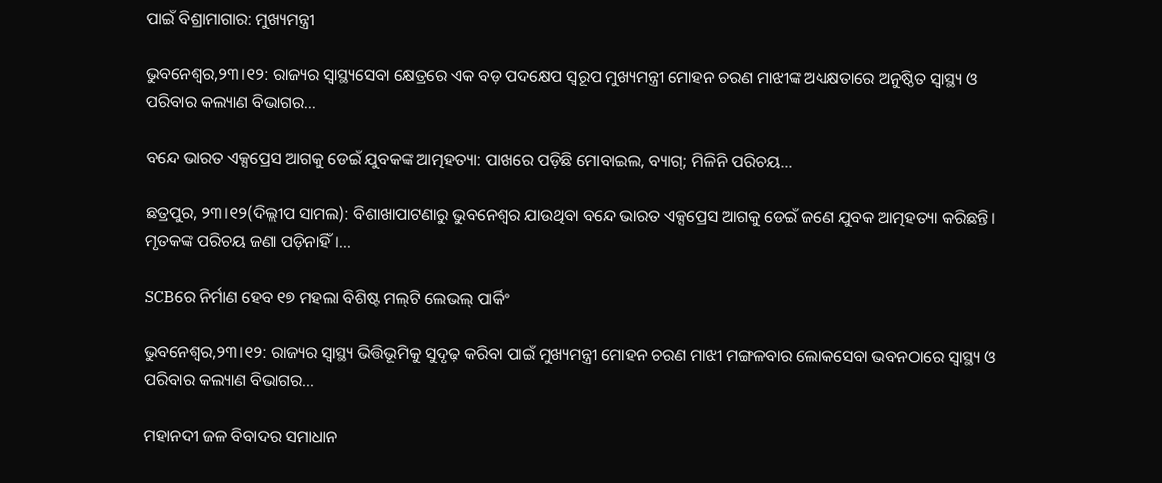ପାଇଁ ବିଶ୍ରାମାଗାର: ମୁଖ୍ୟମନ୍ତ୍ରୀ

ଭୁବନେଶ୍ୱର,୨୩।୧୨: ରାଜ୍ୟର ସ୍ୱାସ୍ଥ୍ୟସେବା କ୍ଷେତ୍ରରେ ଏକ ବଡ଼ ପଦକ୍ଷେପ ସ୍ୱରୂପ ମୁଖ୍ୟମନ୍ତ୍ରୀ ମୋହନ ଚରଣ ମାଝୀଙ୍କ ଅଧ୍ୟକ୍ଷତାରେ ଅନୁଷ୍ଠିତ ସ୍ୱାସ୍ଥ୍ୟ ଓ ପରିବାର କଲ୍ୟାଣ ବିଭାଗର...

ବନ୍ଦେ ଭାରତ ଏକ୍ସପ୍ରେସ ଆଗକୁ ଡେଇଁ ଯୁବକଙ୍କ ଆତ୍ମହତ୍ୟା: ପାଖରେ ପଡ଼ିଛି ମୋବାଇଲ, ବ୍ୟାଗ୍‌; ମିଳିନି ପରିଚୟ…

ଛତ୍ରପୁର, ୨୩।୧୨(ଦିଲ୍ଲୀପ ସାମଲ): ବିଶାଖାପାଟଣାରୁ ଭୁବନେଶ୍ୱର ଯାଉଥିବା ବନ୍ଦେ ଭାରତ ଏକ୍ସପ୍ରେସ ଆଗକୁ ଡେଇଁ ଜଣେ ଯୁବକ ଆତ୍ମହତ୍ୟା କରିଛନ୍ତି। ମୃତକଙ୍କ ପରିଚୟ ଜଣା ପଡ଼ିନାହିଁ।...

SCBରେ ନିର୍ମାଣ ହେବ ୧୭ ମହଲା ବିଶିଷ୍ଟ ମଲ୍‌ଟି ଲେଭଲ୍ ପାର୍କିଂ

ଭୁବନେଶ୍ୱର,୨୩।୧୨: ରାଜ୍ୟର ସ୍ୱାସ୍ଥ୍ୟ ଭିତ୍ତିଭୂମିକୁ ସୁଦୃଢ଼ କରିବା ପାଇଁ ମୁଖ୍ୟମନ୍ତ୍ରୀ ମୋହନ ଚରଣ ମାଝୀ ମଙ୍ଗଳବାର ଲୋକସେବା ଭବନଠାରେ ସ୍ୱାସ୍ଥ୍ୟ ଓ ପରିବାର କଲ୍ୟାଣ ବିଭାଗର...

ମହାନଦୀ ଜଳ ବିବାଦର ସମାଧାନ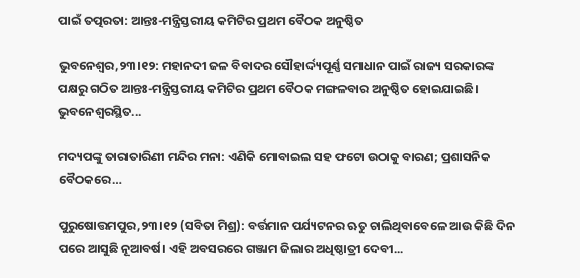ପାଇଁ ତତ୍ପରତା: ଆନ୍ତଃ-ମନ୍ତ୍ରିସ୍ତରୀୟ କମିଟିର ପ୍ରଥମ ବୈଠକ ଅନୁଷ୍ଠିତ

ଭୁବନେଶ୍ୱର,୨୩।୧୨: ମହାନଦୀ ଜଳ ବିବାଦର ସୌହାର୍ଦ୍ଦ୍ୟପୂର୍ଣ୍ଣ ସମାଧାନ ପାଇଁ ରାଜ୍ୟ ସରକାରଙ୍କ ପକ୍ଷରୁ ଗଠିତ ଆନ୍ତଃ-ମନ୍ତ୍ରିସ୍ତରୀୟ କମିଟିର ପ୍ରଥମ ବୈଠକ ମଙ୍ଗଳବାର ଅନୁଷ୍ଠିତ ହୋଇଯାଇଛି। ଭୁବନେଶ୍ୱରସ୍ଥିତ...

ମଦ୍ୟପଙ୍କୁ ତାରାତାରିଣୀ ମନ୍ଦିର ମନା: ଏଣିକି ମୋବାଇଲ ସହ ଫଟୋ ଉଠାକୁ ବାରଣ; ପ୍ରଶାସନିକ ବୈଠକରେ…

ପୁରୁଷୋତ୍ତମପୁର,୨୩।୧୨ (ସବିତା ମିଶ୍ର): ବର୍ତ୍ତମାନ ପର୍ଯ୍ୟଟନର ଋତୁ ଚାଲିଥିବାବେଳେ ଆଉ କିଛି ଦିନ ପରେ ଆସୁଛି ନୂଆବର୍ଷ। ଏହି ଅବସରରେ ଗଞ୍ଜାମ ଜିଲାର ଅଧିଷ୍ଠାତ୍ରୀ ଦେବୀ...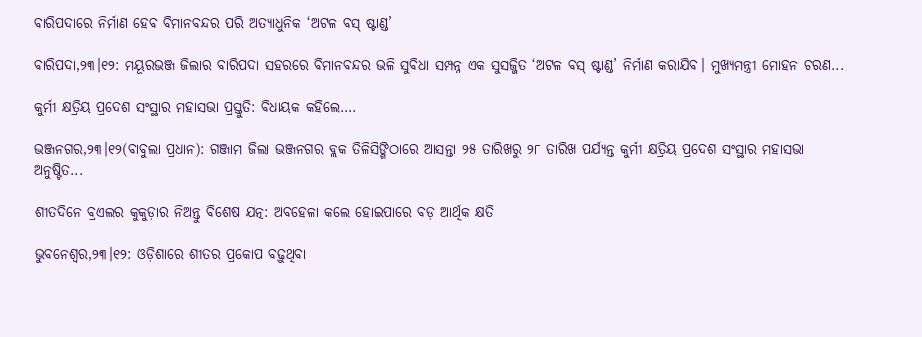ବାରିପଦାରେ ନିର୍ମାଣ ହେବ ବିମାନବନ୍ଦର ପରି ଅତ୍ୟାଧୁନିକ ‘ଅଟଳ ବସ୍ ଷ୍ଟାଣ୍ଡ’

ବାରିପଦା,୨୩।୧୨: ମୟୂରଭଞ୍ଜ ଜିଲାର ବାରିପଦା ସହରରେ ବିମାନବନ୍ଦର ଭଳି ସୁବିଧା ସମ୍ପନ୍ନ ଏକ ସୁସଜ୍ଜିତ ‘ଅଟଳ ବସ୍ ଷ୍ଟାଣ୍ଡ’ ନିର୍ମାଣ କରାଯିବ। ମୁଖ୍ୟମନ୍ତ୍ରୀ ମୋହନ ଚରଣ...

କୁର୍ମୀ କ୍ଷତ୍ରିୟ ପ୍ରଦେଶ ସଂସ୍ଥାର ମହାସଭା ପ୍ରସ୍ତୁତି: ବିଧାୟକ କହିଲେ….

ଭଞ୍ଜନଗର,୨୩।୧୨(ବାବୁଲା ପ୍ରଧାନ): ଗଞ୍ଜାମ ଜିଲା ଭଞ୍ଜନଗର ବ୍ଲକ ତିଳିସିଙ୍ଗିଠାରେ ଆସନ୍ତା ୨୫ ତାରିଖରୁ ୨୮ ତାରିଖ ପର୍ଯ୍ୟନ୍ତ କୁର୍ମୀ କ୍ଷତ୍ରିୟ ପ୍ରଦେଶ ସଂସ୍ଥାର ମହାସଭା ଅନୁଷ୍ଟିତ...

ଶୀତଦିନେ ବ୍ରଏଲର କୁକୁଡ଼ାର ନିଅନ୍ତୁ ବିଶେଷ ଯତ୍ନ: ଅବହେଳା କଲେ ହୋଇପାରେ ବଡ଼ ଆର୍ଥିକ କ୍ଷତି

ଭୁବନେଶ୍ୱର,୨୩।୧୨: ଓଡ଼ିଶାରେ ଶୀତର ପ୍ରକୋପ ବଢ଼ୁଥିବା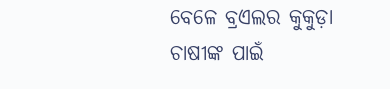ବେଳେ ବ୍ରଏଲର କୁକୁଡ଼ା ଚାଷୀଙ୍କ ପାଇଁ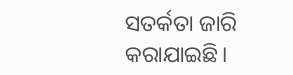ସତର୍କତା ଜାରି କରାଯାଇଛି।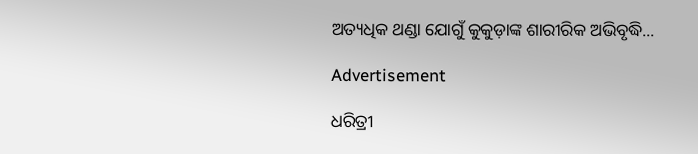ଅତ୍ୟଧିକ ଥଣ୍ଡା ଯୋଗୁଁ କୁକୁଡ଼ାଙ୍କ ଶାରୀରିକ ଅଭିବୃଦ୍ଧି...

Advertisement

ଧରିତ୍ରୀ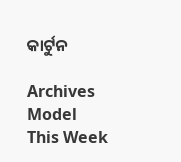କାର୍ଟୁନ

Archives
Model This Week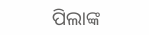ପିଲାଙ୍କ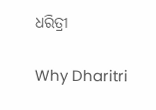ଧରିତ୍ରୀ

Why Dharitri